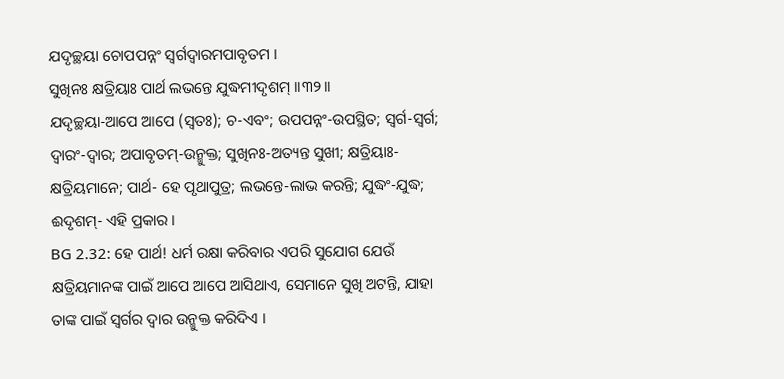ଯଦୃଚ୍ଛୟା ଚୋପପନ୍ନଂ ସ୍ୱର୍ଗଦ୍ୱାରମପାବୃତମ ।
ସୁଖିନଃ କ୍ଷତ୍ରିୟାଃ ପାର୍ଥ ଲଭନ୍ତେ ଯୁଦ୍ଧମୀଦୃଶମ୍ ।।୩୨।।
ଯଦୃଚ୍ଛୟା-ଆପେ ଆପେ (ସ୍ୱତଃ); ଚ-ଏବଂ; ଉପପନ୍ନଂ-ଉପସ୍ଥିତ; ସ୍ୱର୍ଗ-ସ୍ୱର୍ଗ; ଦ୍ୱାରଂ-ଦ୍ୱାର; ଅପାବୃତମ୍-ଉନ୍ମୁକ୍ତ; ସୁଖିନଃ-ଅତ୍ୟନ୍ତ ସୁଖୀ; କ୍ଷତ୍ରିୟାଃ-କ୍ଷତ୍ରିୟମାନେ; ପାର୍ଥ- ହେ ପୃଥାପୁତ୍ର; ଲଭନ୍ତେ-ଲାଭ କରନ୍ତି; ଯୁଦ୍ଧଂ-ଯୁଦ୍ଧ; ଈଦୃଶମ୍- ଏହି ପ୍ରକାର ।
BG 2.32: ହେ ପାର୍ଥ! ଧର୍ମ ରକ୍ଷା କରିବାର ଏପରି ସୁଯୋଗ ଯେଉଁ କ୍ଷତ୍ରିୟମାନଙ୍କ ପାଇଁ ଆପେ ଆପେ ଆସିଥାଏ, ସେମାନେ ସୁଖି ଅଟନ୍ତି, ଯାହା ତାଙ୍କ ପାଇଁ ସ୍ୱର୍ଗର ଦ୍ୱାର ଉନ୍ମୁକ୍ତ କରିଦିଏ ।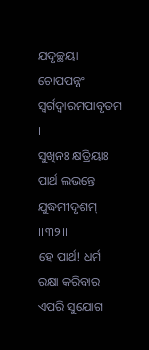ଯଦୃଚ୍ଛୟା ଚୋପପନ୍ନଂ ସ୍ୱର୍ଗଦ୍ୱାରମପାବୃତମ ।
ସୁଖିନଃ କ୍ଷତ୍ରିୟାଃ ପାର୍ଥ ଲଭନ୍ତେ ଯୁଦ୍ଧମୀଦୃଶମ୍ ।।୩୨।।
ହେ ପାର୍ଥ! ଧର୍ମ ରକ୍ଷା କରିବାର ଏପରି ସୁଯୋଗ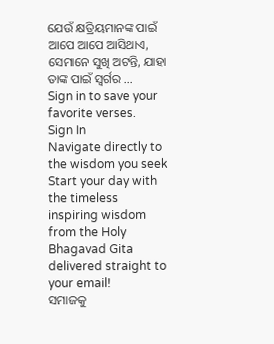ଯେଉଁ କ୍ଷତ୍ରିୟମାନଙ୍କ ପାଇଁ ଆପେ ଆପେ ଆସିଥାଏ, ସେମାନେ ସୁଖି ଅଟନ୍ତି, ଯାହା ତାଙ୍କ ପାଇଁ ସ୍ୱର୍ଗର …
Sign in to save your favorite verses.
Sign In
Navigate directly to the wisdom you seek
Start your day with the timeless inspiring wisdom from the Holy Bhagavad Gita delivered straight to your email!
ସମାଜକୁ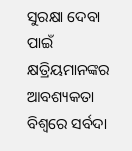ସୁରକ୍ଷା ଦେବା ପାଇଁ କ୍ଷତ୍ରିୟମାନଙ୍କର ଆବଶ୍ୟକତା ବିଶ୍ୱରେ ସର୍ବଦା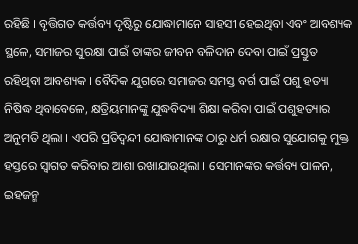ରହିଛି । ବୃତ୍ତିଗତ କର୍ତ୍ତବ୍ୟ ଦୃଷ୍ଟିରୁ ଯୋଦ୍ଧାମାନେ ସାହସୀ ହେଇଥିବା ଏବଂ ଆବଶ୍ୟକ ସ୍ଥଳେ, ସମାଜର ସୁରକ୍ଷା ପାଇଁ ତାଙ୍କର ଜୀବନ ବଳିଦାନ ଦେବା ପାଇଁ ପ୍ରସ୍ତୁତ ରହିଥିବା ଆବଶ୍ୟକ । ବୈଦିକ ଯୁଗରେ ସମାଜର ସମସ୍ତ ବର୍ଗ ପାଇଁ ପଶୁ ହତ୍ୟା ନିଷିଦ୍ଧ ଥିବାବେଳେ, କ୍ଷତ୍ରିୟମାନଙ୍କୁ ଯୁଦ୍ଧବିଦ୍ୟା ଶିକ୍ଷା କରିବା ପାଇଁ ପଶୁହତ୍ୟାର ଅନୁମତି ଥିଲା । ଏପରି ପ୍ରତିଦ୍ୱନ୍ଦୀ ଯୋଦ୍ଧାମାନଙ୍କ ଠାରୁ ଧର୍ମ ରକ୍ଷାର ସୁଯୋଗକୁ ମୁକ୍ତ ହସ୍ତରେ ସ୍ୱାଗତ କରିବାର ଆଶା ରଖାଯାଉଥିଲା । ସେମାନଙ୍କର କର୍ତ୍ତବ୍ୟ ପାଳନ, ଇହଜନ୍ମ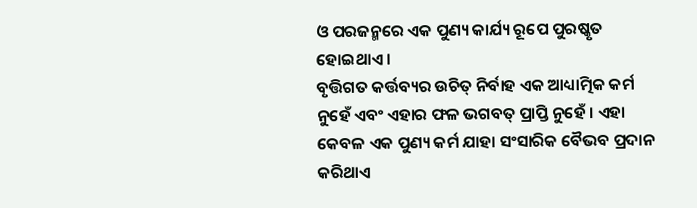ଓ ପରଜନ୍ମରେ ଏକ ପୁଣ୍ୟ କାର୍ଯ୍ୟ ରୂପେ ପୁରଷ୍କୃତ ହୋଇଥାଏ ।
ବୃତ୍ତିଗତ କର୍ତ୍ତବ୍ୟର ଉଚିତ୍ ନିର୍ବାହ ଏକ ଆଧ୍ୟାତ୍ମିକ କର୍ମ ନୁହେଁ ଏବଂ ଏହାର ଫଳ ଭଗବତ୍ ପ୍ରାପ୍ତି ନୁହେଁ । ଏହା କେବଳ ଏକ ପୁଣ୍ୟ କର୍ମ ଯାହା ସଂସାରିକ ବୈଭବ ପ୍ରଦାନ କରିଥାଏ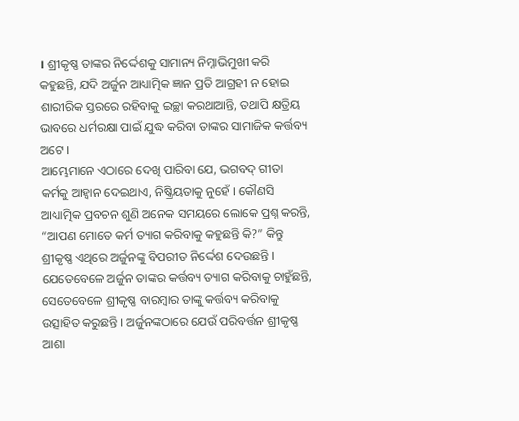। ଶ୍ରୀକୃଷ୍ଣ ତାଙ୍କର ନିର୍ଦ୍ଦେଶକୁ ସାମାନ୍ୟ ନିମ୍ନାଭିମୁଖୀ କରି କହୁଛନ୍ତି, ଯଦି ଅର୍ଜୁନ ଆଧ୍ୟାତ୍ମିକ ଜ୍ଞାନ ପ୍ରତି ଆଗ୍ରହୀ ନ ହୋଇ ଶାରୀରିକ ସ୍ତରରେ ରହିବାକୁ ଇଚ୍ଛା କରଥାଆନ୍ତି, ତଥାପି କ୍ଷତ୍ରିୟ ଭାବରେ ଧର୍ମରକ୍ଷା ପାଇଁ ଯୁଦ୍ଧ କରିବା ତାଙ୍କର ସାମାଜିକ କର୍ତ୍ତବ୍ୟ ଅଟେ ।
ଆମ୍ଭେମାନେ ଏଠାରେ ଦେଖି ପାରିବା ଯେ, ଭଗବଦ୍ ଗୀତା କର୍ମକୁ ଆହ୍ୱାନ ଦେଇଥାଏ, ନିଷ୍କ୍ରିୟତାକୁ ନୁହେଁ । କୌଣସି ଆଧ୍ୟାତ୍ମିକ ପ୍ରବଚନ ଶୁଣି ଅନେକ ସମୟରେ ଲୋକେ ପ୍ରଶ୍ନ କରନ୍ତି, “ଆପଣ ମୋତେ କର୍ମ ତ୍ୟାଗ କରିବାକୁ କହୁଛନ୍ତି କି?” କିନ୍ତୁ ଶ୍ରୀକୃଷ୍ଣ ଏଥିରେ ଅର୍ଜୁନଙ୍କୁ ବିପରୀତ ନିର୍ଦ୍ଦେଶ ଦେଉଛନ୍ତି । ଯେତେବେଳେ ଅର୍ଜୁନ ତାଙ୍କର କର୍ତ୍ତବ୍ୟ ତ୍ୟାଗ କରିବାକୁ ଚାହୁଁଛନ୍ତି, ସେତେବେଳେ ଶ୍ରୀକୃଷ୍ଣ ବାରମ୍ବାର ତାଙ୍କୁ କର୍ତ୍ତବ୍ୟ କରିବାକୁ ଉତ୍ସାହିତ କରୁଛନ୍ତି । ଅର୍ଜୁନଙ୍କଠାରେ ଯେଉଁ ପରିବର୍ତ୍ତନ ଶ୍ରୀକୃଷ୍ଣ ଆଶା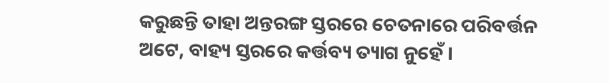କରୁଛନ୍ତି ତାହା ଅନ୍ତରଙ୍ଗ ସ୍ତରରେ ଚେତନାରେ ପରିବର୍ତ୍ତନ ଅଟେ, ବାହ୍ୟ ସ୍ତରରେ କର୍ତ୍ତବ୍ୟ ତ୍ୟାଗ ନୁହେଁ ।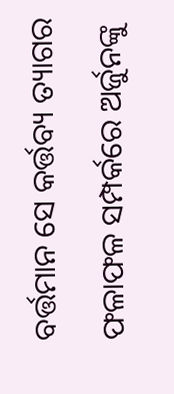ବର୍ତ୍ତମାନ ସେ କର୍ତ୍ତବ୍ୟ ତ୍ୟାଗର ଫଳାଫଳ ସମ୍ପର୍କରେ ଅର୍ଜୁନଙ୍କୁ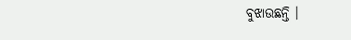ବୁଝାଉଛନ୍ତି ।